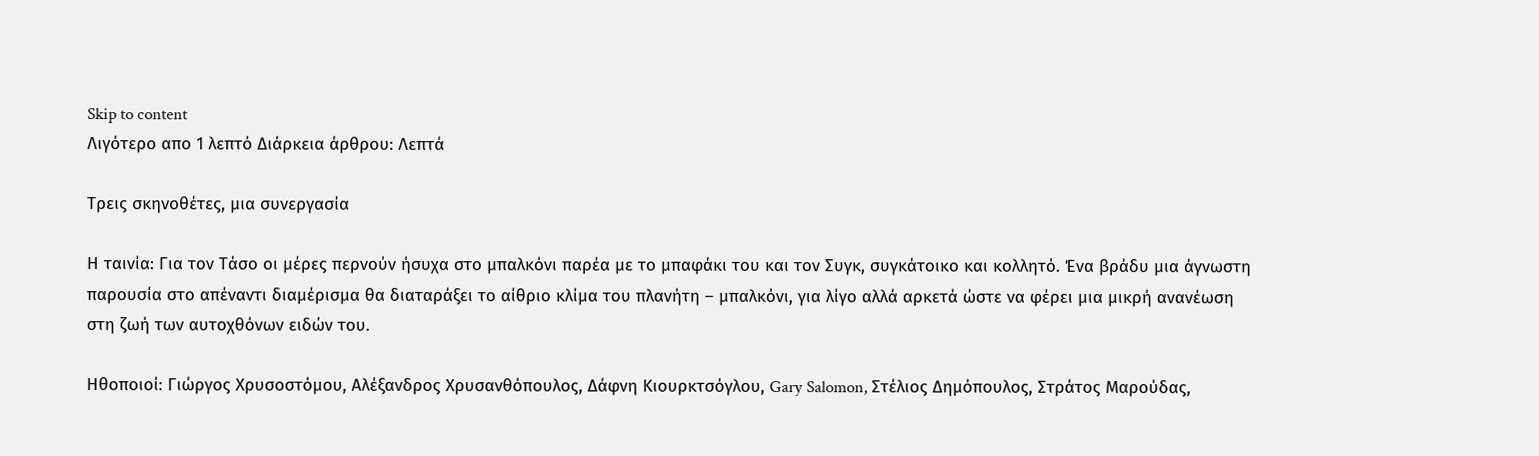Skip to content
Λιγότερο απο 1 λεπτό Διάρκεια άρθρου: Λεπτά

Τρεις σκηνοθέτες, μια συνεργασία

Η ταινία: Για τον Τάσο οι μέρες περνούν ήσυχα στο μπαλκόνι παρέα με το μπαφάκι του και τον Συγκ, συγκάτοικο και κολλητό. Ένα βράδυ μια άγνωστη παρουσία στο απέναντι διαμέρισμα θα διαταράξει το αίθριο κλίμα του πλανήτη – μπαλκόνι, για λίγο αλλά αρκετά ώστε να φέρει μια μικρή ανανέωση στη ζωή των αυτοχθόνων ειδών του.

Ηθοποιοί: Γιώργος Χρυσοστόμου, Αλέξανδρος Χρυσανθόπουλος, Δάφνη Κιουρκτσόγλου, Gary Salomon, Στέλιος Δημόπουλος, Στράτος Μαρούδας,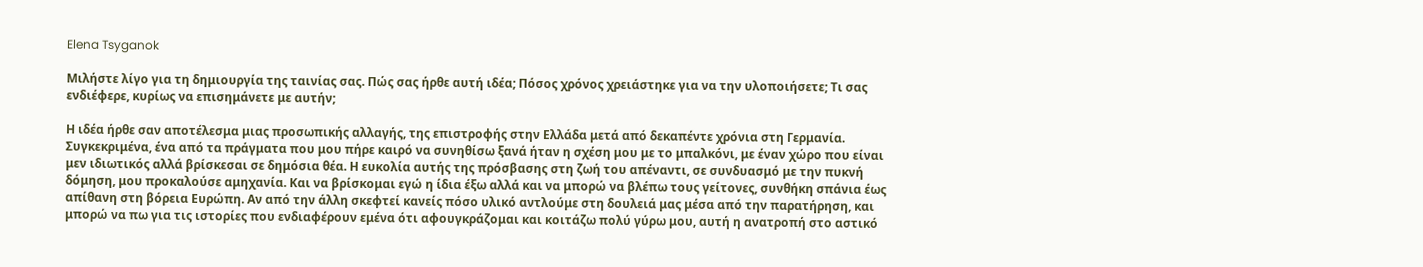Elena Tsyganok

Μιλήστε λίγο για τη δημιουργία της ταινίας σας. Πώς σας ήρθε αυτή ιδέα; Πόσος χρόνος χρειάστηκε για να την υλοποιήσετε; Τι σας ενδιέφερε, κυρίως να επισημάνετε με αυτήν;

Η ιδέα ήρθε σαν αποτέλεσμα μιας προσωπικής αλλαγής, της επιστροφής στην Ελλάδα μετά από δεκαπέντε χρόνια στη Γερμανία. Συγκεκριμένα, ένα από τα πράγματα που μου πήρε καιρό να συνηθίσω ξανά ήταν η σχέση μου με το μπαλκόνι, με έναν χώρο που είναι μεν ιδιωτικός αλλά βρίσκεσαι σε δημόσια θέα. Η ευκολία αυτής της πρόσβασης στη ζωή του απέναντι, σε συνδυασμό με την πυκνή δόμηση, μου προκαλούσε αμηχανία. Και να βρίσκομαι εγώ η ίδια έξω αλλά και να μπορώ να βλέπω τους γείτονες, συνθήκη σπάνια έως απίθανη στη βόρεια Ευρώπη. Αν από την άλλη σκεφτεί κανείς πόσο υλικό αντλούμε στη δουλειά μας μέσα από την παρατήρηση, και μπορώ να πω για τις ιστορίες που ενδιαφέρουν εμένα ότι αφουγκράζομαι και κοιτάζω πολύ γύρω μου, αυτή η ανατροπή στο αστικό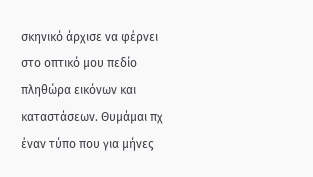σκηνικό άρχισε να φέρνει στο οπτικό μου πεδίο πληθώρα εικόνων και καταστάσεων. Θυμάμαι πχ έναν τύπο που για μήνες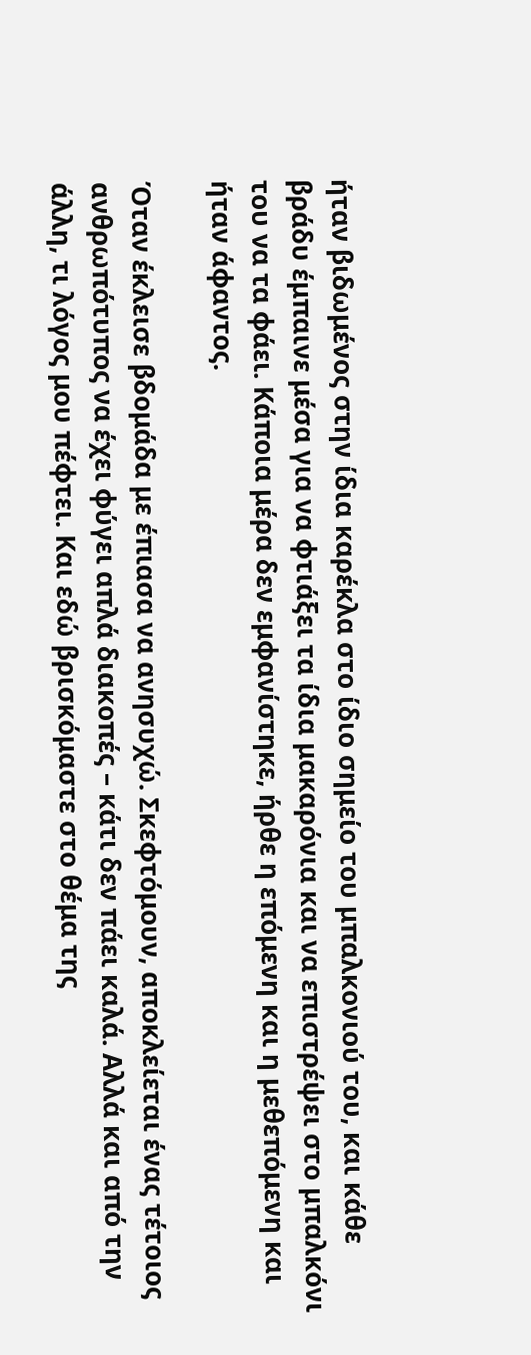ήταν βιδωμένος στην ίδια καρέκλα στο ίδιο σημείο του μπαλκονιού του, και κάθε βράδυ έμπαινε μέσα για να φτιάξει τα ίδια μακαρόνια και να επιστρέψει στο μπαλκόνι του να τα φάει. Κάποια μέρα δεν εμφανίστηκε, ήρθε η επόμενη και η μεθεπόμενη και ήταν άφαντος.

Όταν έκλεισε βδομάδα με έπιασα να ανησυχώ. Σκεφτόμουν, αποκλείεται ένας τέτοιος ανθρωπότυπος να έχει φύγει απλά διακοπές – κάτι δεν πάει καλά. Αλλά και από την άλλη, τι λόγος μου πέφτει. Και εδώ βρισκόμαστε στο θέμα της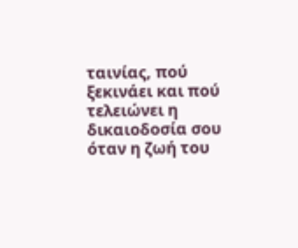ταινίας, πού ξεκινάει και πού τελειώνει η δικαιοδοσία σου όταν η ζωή του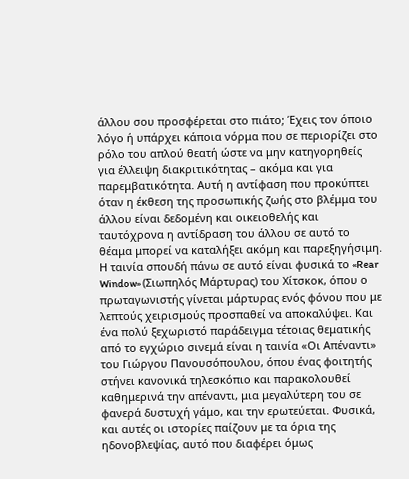άλλου σου προσφέρεται στο πιάτο; Έχεις τον όποιο λόγο ή υπάρχει κάποια νόρμα που σε περιορίζει στο ρόλο του απλού θεατή ώστε να μην κατηγορηθείς για έλλειψη διακριτικότητας – ακόμα και για παρεμβατικότητα. Αυτή η αντίφαση που προκύπτει όταν η έκθεση της προσωπικής ζωής στο βλέμμα του άλλου είναι δεδομένη και οικειοθελής και ταυτόχρονα η αντίδραση του άλλου σε αυτό το θέαμα μπορεί να καταλήξει ακόμη και παρεξηγήσιμη. Η ταινία σπουδή πάνω σε αυτό είναι φυσικά το «Rear Window» (Σιωπηλός Μάρτυρας) του Χίτσκοκ, όπου ο πρωταγωνιστής γίνεται μάρτυρας ενός φόνου που με λεπτούς χειρισμούς προσπαθεί να αποκαλύψει. Και ένα πολύ ξεχωριστό παράδειγμα τέτοιας θεματικής από το εγχώριο σινεμά είναι η ταινία «Οι Απέναντι» του Γιώργου Πανουσόπουλου, όπου ένας φοιτητής στήνει κανονικά τηλεσκόπιο και παρακολουθεί καθημερινά την απέναντι, μια μεγαλύτερη του σε φανερά δυστυχή γάμο, και την ερωτεύεται. Φυσικά, και αυτές οι ιστορίες παίζουν με τα όρια της ηδονοβλεψίας, αυτό που διαφέρει όμως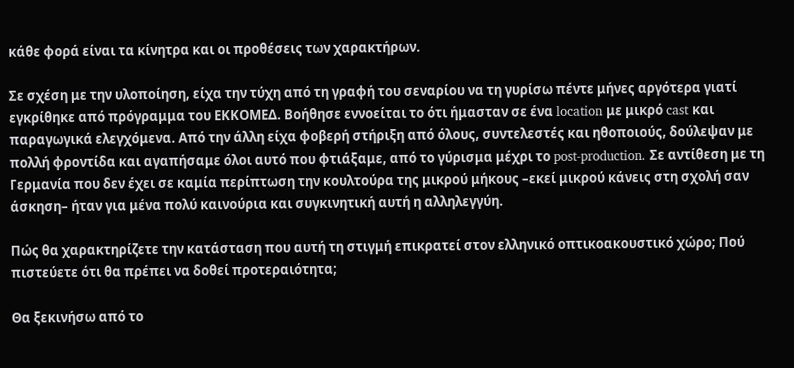κάθε φορά είναι τα κίνητρα και οι προθέσεις των χαρακτήρων.

Σε σχέση με την υλοποίηση, είχα την τύχη από τη γραφή του σεναρίου να τη γυρίσω πέντε μήνες αργότερα γιατί εγκρίθηκε από πρόγραμμα του ΕΚΚΟΜΕΔ. Βοήθησε εννοείται το ότι ήμασταν σε ένα location με μικρό cast και παραγωγικά ελεγχόμενα. Από την άλλη είχα φοβερή στήριξη από όλους, συντελεστές και ηθοποιούς, δούλεψαν με πολλή φροντίδα και αγαπήσαμε όλοι αυτό που φτιάξαμε, από το γύρισμα μέχρι το post-production. Σε αντίθεση με τη Γερμανία που δεν έχει σε καμία περίπτωση την κουλτούρα της μικρού μήκους –εκεί μικρού κάνεις στη σχολή σαν άσκηση– ήταν για μένα πολύ καινούρια και συγκινητική αυτή η αλληλεγγύη.

Πώς θα χαρακτηρίζετε την κατάσταση που αυτή τη στιγμή επικρατεί στον ελληνικό οπτικοακουστικό χώρο; Πού πιστεύετε ότι θα πρέπει να δοθεί προτεραιότητα;

Θα ξεκινήσω από το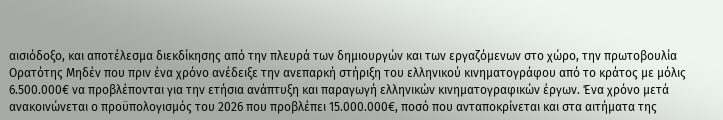αισιόδοξο, και αποτέλεσμα διεκδίκησης από την πλευρά των δημιουργών και των εργαζόμενων στο χώρο, την πρωτοβουλία Ορατότης Μηδέν που πριν ένα χρόνο ανέδειξε την ανεπαρκή στήριξη του ελληνικού κινηματογράφου από το κράτος με μόλις 6.500.000€ να προβλέπονται για την ετήσια ανάπτυξη και παραγωγή ελληνικών κινηματογραφικών έργων. Ένα χρόνο μετά ανακοινώνεται ο προϋπολογισμός του 2026 που προβλέπει 15.000.000€, ποσό που ανταποκρίνεται και στα αιτήματα της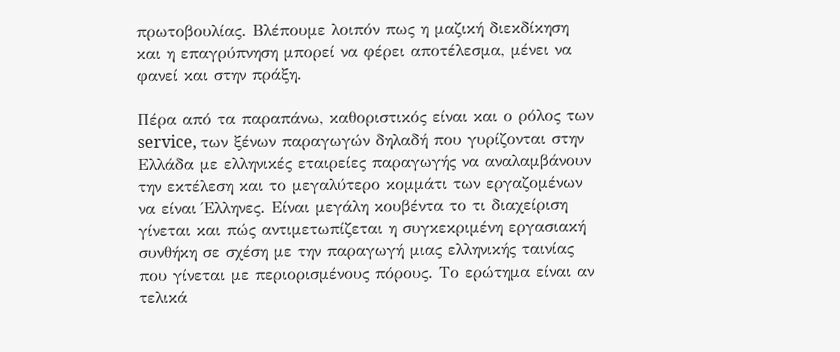πρωτοβουλίας. Βλέπουμε λοιπόν πως η μαζική διεκδίκηση και η επαγρύπνηση μπορεί να φέρει αποτέλεσμα, μένει να φανεί και στην πράξη.

Πέρα από τα παραπάνω, καθοριστικός είναι και ο ρόλος των service, των ξένων παραγωγών δηλαδή που γυρίζονται στην Ελλάδα με ελληνικές εταιρείες παραγωγής να αναλαμβάνουν την εκτέλεση και το μεγαλύτερο κομμάτι των εργαζομένων να είναι Έλληνες. Είναι μεγάλη κουβέντα το τι διαχείριση γίνεται και πώς αντιμετωπίζεται η συγκεκριμένη εργασιακή συνθήκη σε σχέση με την παραγωγή μιας ελληνικής ταινίας που γίνεται με περιορισμένους πόρους. Το ερώτημα είναι αν τελικά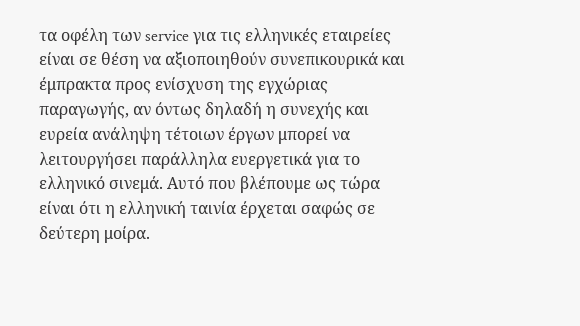τα οφέλη των service για τις ελληνικές εταιρείες είναι σε θέση να αξιοποιηθούν συνεπικουρικά και έμπρακτα προς ενίσχυση της εγχώριας παραγωγής, αν όντως δηλαδή η συνεχής και ευρεία ανάληψη τέτοιων έργων μπορεί να λειτουργήσει παράλληλα ευεργετικά για το ελληνικό σινεμά. Αυτό που βλέπουμε ως τώρα είναι ότι η ελληνική ταινία έρχεται σαφώς σε δεύτερη μοίρα.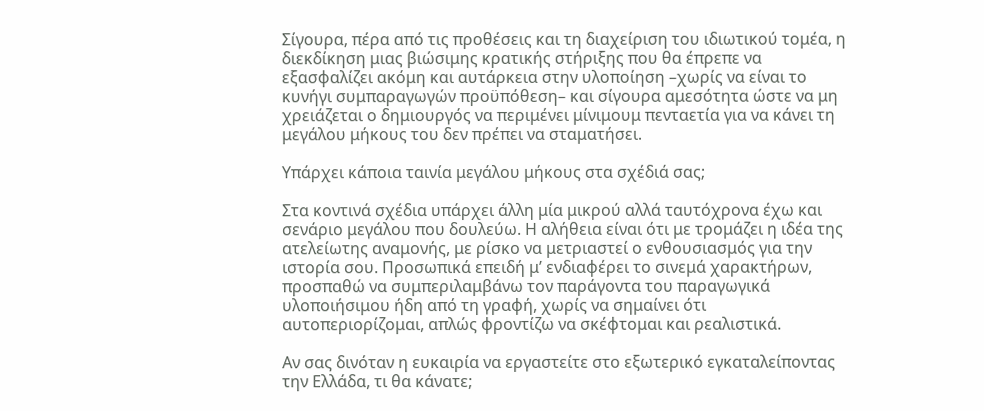Σίγουρα, πέρα από τις προθέσεις και τη διαχείριση του ιδιωτικού τομέα, η διεκδίκηση μιας βιώσιμης κρατικής στήριξης που θα έπρεπε να εξασφαλίζει ακόμη και αυτάρκεια στην υλοποίηση –χωρίς να είναι το κυνήγι συμπαραγωγών προϋπόθεση– και σίγουρα αμεσότητα ώστε να μη χρειάζεται ο δημιουργός να περιμένει μίνιμουμ πενταετία για να κάνει τη μεγάλου μήκους του δεν πρέπει να σταματήσει.

Υπάρχει κάποια ταινία μεγάλου μήκους στα σχέδιά σας;

Στα κοντινά σχέδια υπάρχει άλλη μία μικρού αλλά ταυτόχρονα έχω και σενάριο μεγάλου που δουλεύω. Η αλήθεια είναι ότι με τρομάζει η ιδέα της ατελείωτης αναμονής, με ρίσκο να μετριαστεί ο ενθουσιασμός για την ιστορία σου. Προσωπικά επειδή μ’ ενδιαφέρει το σινεμά χαρακτήρων, προσπαθώ να συμπεριλαμβάνω τον παράγοντα του παραγωγικά υλοποιήσιμου ήδη από τη γραφή, χωρίς να σημαίνει ότι αυτοπεριορίζομαι, απλώς φροντίζω να σκέφτομαι και ρεαλιστικά.

Αν σας δινόταν η ευκαιρία να εργαστείτε στο εξωτερικό εγκαταλείποντας την Ελλάδα, τι θα κάνατε;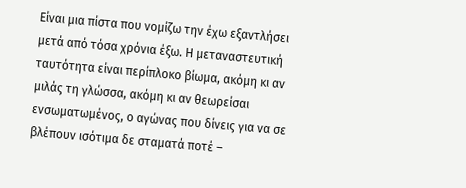Είναι μια πίστα που νομίζω την έχω εξαντλήσει μετά από τόσα χρόνια έξω. Η μεταναστευτική ταυτότητα είναι περίπλοκο βίωμα, ακόμη κι αν μιλάς τη γλώσσα, ακόμη κι αν θεωρείσαι ενσωματωμένος, ο αγώνας που δίνεις για να σε βλέπουν ισότιμα δε σταματά ποτέ –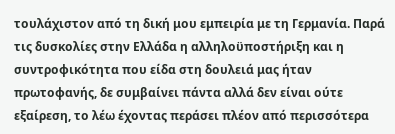τουλάχιστον από τη δική μου εμπειρία με τη Γερμανία. Παρά τις δυσκολίες στην Ελλάδα η αλληλοϋποστήριξη και η συντροφικότητα που είδα στη δουλειά μας ήταν πρωτοφανής, δε συμβαίνει πάντα αλλά δεν είναι ούτε εξαίρεση, το λέω έχοντας περάσει πλέον από περισσότερα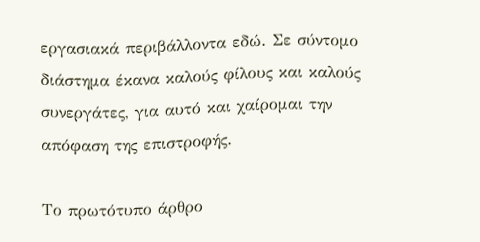εργασιακά περιβάλλοντα εδώ. Σε σύντομο διάστημα έκανα καλούς φίλους και καλούς συνεργάτες, για αυτό και χαίρομαι την απόφαση της επιστροφής.

Το πρωτότυπο άρθρο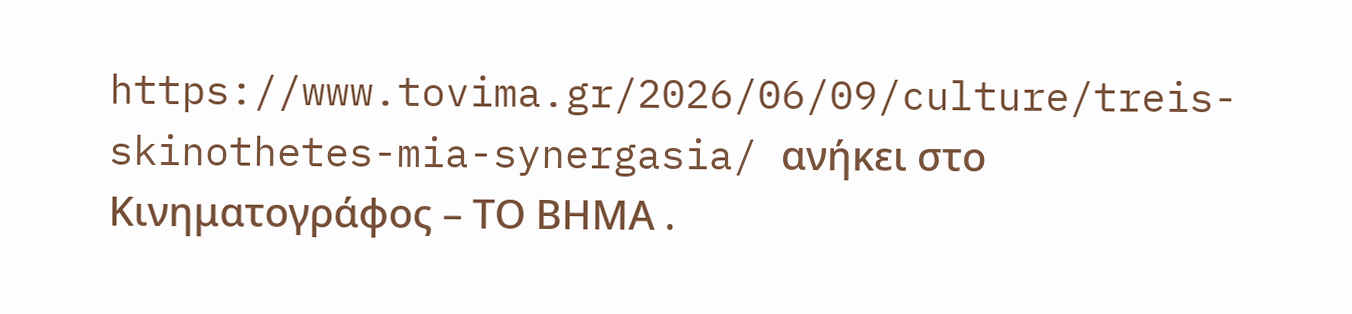https://www.tovima.gr/2026/06/09/culture/treis-skinothetes-mia-synergasia/ ανήκει στο Κινηματογράφος – ΤΟ ΒΗΜΑ .